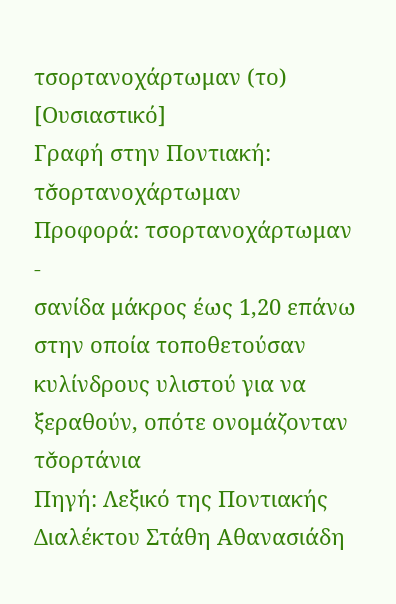τσορτανοχάρτωμαν (το) [Ουσιαστικό]
Γραφή στην Ποντιακή: τσ̌ορτανοχάρτωμαν
Προφορά: τσορτανοχάρτωμαν
-
σανίδα μάκρος έως 1,20 επάνω στην οποία τοποθετούσαν κυλίνδρους υλιστού για να ξεραθούν, οπότε ονομάζονταν τσ̌ορτάνια
Πηγή: Λεξικό της Ποντιακής Διαλέκτου Στάθη Αθανασιάδη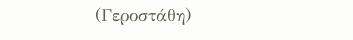(Γεροστάθη)